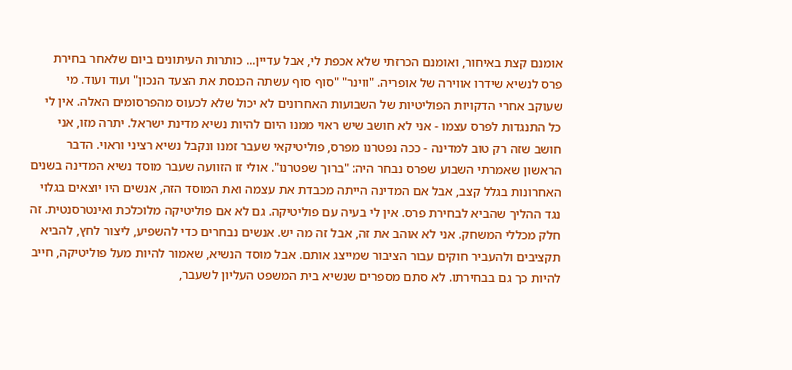אומנם קצת באיחור, ואומנם הכרזתי שלא אכפת לי, אבל עדיין... כותרות העיתונים ביום שלאחר בחירת פרס לנשיא שידרו אווירה של אופריה. "ווינר" "סוף סוף עשתה הכנסת את הצעד הנכון" ועוד ועוד. מי שעוקב אחרי הדקויות הפוליטיות של השבועות האחרונים לא יכול שלא לכעוס מהפרסומים האלה. אין לי כל התנגדות לפרס עצמו - אני לא חושב שיש ראוי ממנו היום להיות נשיא מדינת ישראל. יתרה מזו, אני חושב שזה רק טוב למדינה - ככה נפטרנו מפרס, פוליטיקאי שעבר זמנו ונקבל נשיא רציני וראוי. הדבר הראשון שאמרתי השבוע שפרס נבחר היה: "ברוך שפטרנו". אולי זו הזוועה שעבר מוסד נשיא המדינה בשנים האחרונות בגלל קצב, אבל אם המדינה הייתה מכבדת את עצמה ואת המוסד הזה, אנשים היו יוצאים בגלוי נגד ההליך שהביא לבחירת פרס. אין לי בעיה עם פוליטיקה. גם לא אם פוליטיקה מלוכלכת ואינטרסנטית. זה חלק מכללי המשחק. אני לא אוהב את זה, אבל זה מה יש. אנשים נבחרים כדי להשפיע, ליצור לחץ, להביא תקציבים ולהעביר חוקים עבור הציבור שמייצג אותם. אבל מוסד הנשיא, שאמור להיות מעל פוליטיקה, חייב להיות כך גם בבחירתו. לא סתם מספרים שנשיא בית המשפט העליון לשעבר,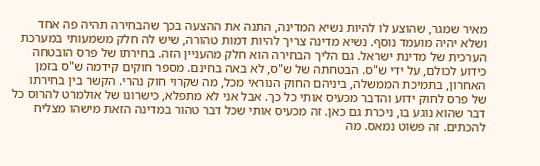מאיר שמגר, שהוצע לו להיות נשיא המדינה, התנה את ההצעה בכך שהבחירה תהיה פה אחד ושלא יהיה מועמד נוסף. נשיא מדינה צריך להיות דמות טהורה, שיש לה חלק משמעותי במערכת הערכית של מדינת ישראל. גם הליך הבחירה הוא חלק מהעניין הזה. בחירתו של פרס הובטחה כידוע לכולם, על ידי ש"ס. הבטחתה של ש"ס, לא באה בחינם. מספר חוקים קידמה ש"ס בזמן האחרון, בתמיכת הממשלה, ביניהם החוק הנוראי מכל, מה שקרוי חוק נהרי. הקשר בין בחירתו של פרס לחוק ידוע והדבר מכעיס אותי כל כך. אבל אני לא מתפלא, כישרונו של אולמרט להרוס כל דבר שהוא נוגע בו, ניכרת גם כאן. זה מכעיס אותי שכל דבר טהור במדינה הזאת מישהו מצליח להכתים. זה פשוט נמאס. מה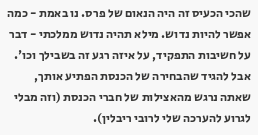שהכי הכעיס זה היה הנאום של פרס. נו באמת - כמה אפשר להיות נדוש. מילא תהיה נדוש ממלכתי - דבר על חשיבות התפקיד, על איזה רגע זה בשבילך וכו'. אבל להגיד שהבחירה של הכנסת הפתיע אותך, שאתה נרגש מהאצילות של חברי הכנסת (וזה מבלי לגרוע להערכה שלי לרובי ריבלין).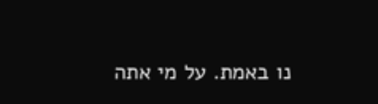נו באמת. על מי אתה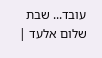עובד... שבת שלום אלעד |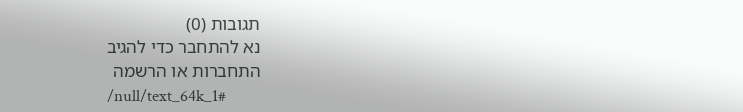תגובות (0)
נא להתחבר כדי להגיב
התחברות או הרשמה
/null/text_64k_1#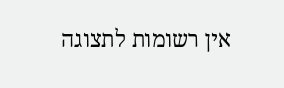אין רשומות לתצוגה